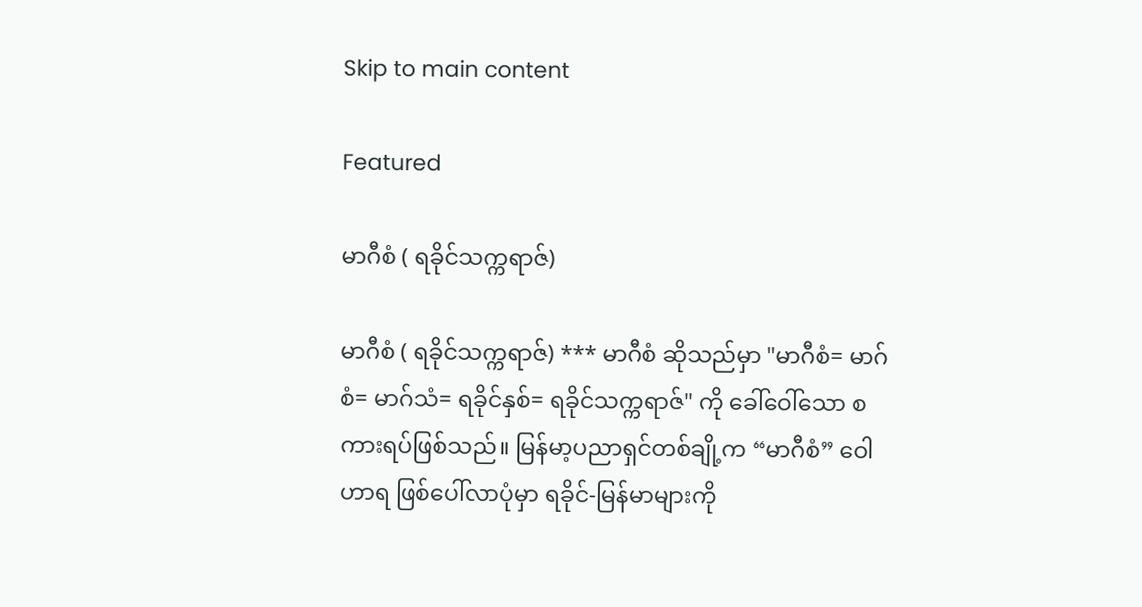Skip to main content

Featured

မာဂီစံ ( ရခိုင်သက္ကရာဇ်)

မာဂီစံ ( ရခိုင်သက္ကရာဇ်) *** မာဂီစံ ဆိုသည်မှာ "မာဂီစံ= မာဂ်စံ= မာဂ်သံ= ရခိုင်နှစ်= ရခိုင်သက္ကရာဇ်" ကို ခေါ်ဝေါ်သော စကားရပ်ဖြစ်သည်။ မြန်မာ့ပညာရှင်တစ်ချို့က “မာဂီစံ” ဝေါဟာရ ဖြစ်ပေါ်လာပုံမှာ ရခိုင်-မြန်မာများကို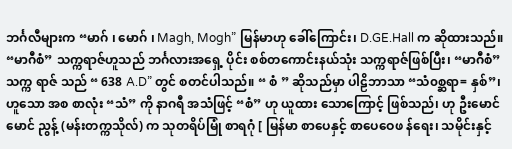ဘင်္ဂလီများက “မာဂ် ၊ မောဂ် ၊ Magh, Mogh” မြန်မာဟု ခေါ်ကြောင်း၊ D.GE.Hall က ဆိုထားသည်။ “မာဂီစံ” သက္ကရာဇ်ဟူသည် ဘင်္ဂလားအရှေ့ ပိုင်း စစ်တကောင်းနယ်သုံး သက္ကရာဇ်ဖြစ်ပြီး၊ “မာဂီစံ” သက္က ရာဇ် သည် “ 638 A.D” တွင် စတင်ပါသည်။ “ စံ ” ဆိုသည်မှာ ပါဠိဘာသာ “သံ၀စ္ဆရာ= နှစ်”၊ ဟူသော အစ စာလုံး “သံ” ကို နာဂရီ အသံဖြင့် “စံ” ဟု ယူထား သောကြောင့် ဖြစ်သည်၊ ဟု ဦးမောင်မောင် ညွန့် (မန်းတက္ကသိုလ်) က သုတရိပ်မြုံ စာရဂုံ [ မြန်မာ စာပေနှင့် စာပေဝေဖ န်ရေး၊ သမိုင်းနှင့်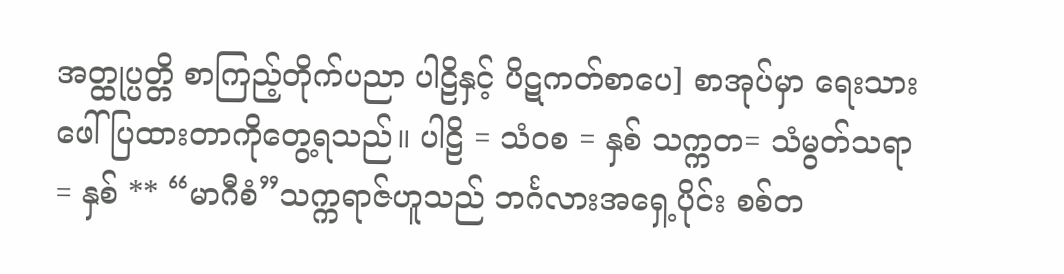အတ္ထုပ္ပတ္တိ စာကြည့်တိုက်ပညာ ပါဠိနှင့် ပိဋကတ်စာပေ] စာအုပ်မှာ ရေးသားဖေါ် ပြထားတာကိုတွေ့ရသည်။ ပါဠိ = သံ၀စ = နှစ် သက္ကတ= သံမွတ်သရာ= နှစ် ** “မာဂီစံ”သက္ကရာဇ်ဟူသည် ဘင်္ဂလားအရှေ့ပိုင်း စစ်တ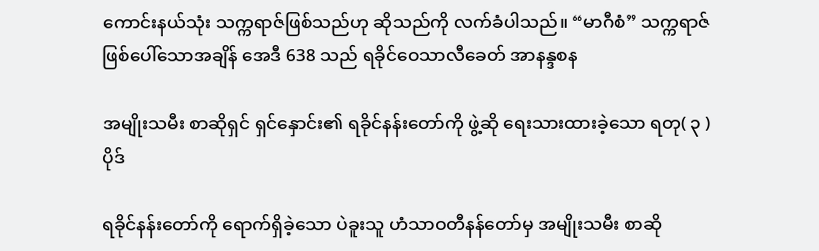ကောင်းနယ်သုံး သက္ကရာဇ်ဖြစ်သည်ဟု ဆိုသည်ကို လက်ခံပါသည်။ “မာဂီစံ” သက္ကရာဇ် ဖြစ်ပေါ်သောအချိန် အေဒီ 638 သည် ရခိုင်ဝေသာလီခေတ် အာနန္ဒစန

အမျိုးသမီး စာဆိုရှင် ရှင်နှောင်း၏ ရခိုင်နန်းတော်ကို ဖွဲ့ဆို ရေးသားထားခဲ့သော ရတု( ၃ )ပိုဒ်

ရခိုင်နန်းတော်ကို ရောက်ရှိခဲ့သော ပဲခူးသူ ဟံသာဝတီနန်တော်မှ အမျိုးသမီး စာဆို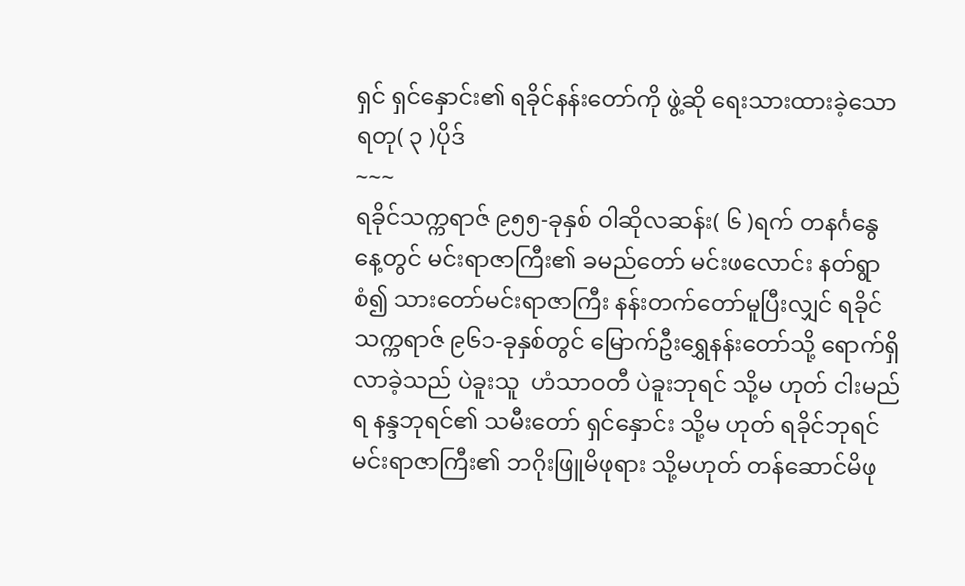ရှင် ရှင်နှောင်း၏ ရခိုင်နန်းတော်ကို ဖွဲ့ဆို ရေးသားထားခဲ့သော ရတု( ၃ )ပိုဒ်
~~~
ရခိုင်သက္ကရာဇ် ၉၅၅-ခုနှစ် ဝါဆိုလဆန်း( ၆ )ရက် တနင်္ဂနွေနေ့တွင် မင်းရာဇာကြီး၏ ခမည်တော် မင်းဖလောင်း နတ်ရွာစံ၍ သားတော်မင်းရာဇာကြီး နန်းတက်တော်မူပြီးလျှင် ရခိုင်သက္ကရာဇ် ၉၆၁-ခုနှစ်တွင် မြောက်ဦးရွှေနန်းတော်သို့ ရောက်ရှိလာခဲ့သည် ပဲခူးသူ  ဟံသာဝတီ ပဲခူးဘုရင် သို့မ ဟုတ် ငါးမည်ရ နန္ဒဘုရင်၏ သမီးတော် ရှင်နှောင်း သို့မ ဟုတ် ရခိုင်ဘုရင် မင်းရာဇာကြီး၏ ဘဂိုးဖြူမိဖုရား သို့မဟုတ် တန်ဆောင်မိဖု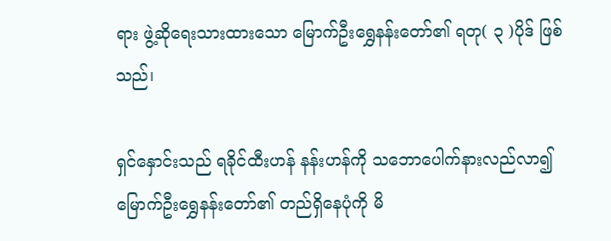ရား ဖွဲ့ဆိုရေးသားထားသော မြောက်ဦးရွှေနန်းတော်၏ ရတု( ၃ )ပိုဒ် ဖြစ်သည်၊

ရှင်နှောင်းသည် ရခိုင်ထီးဟန် နန်းဟန်ကို သဘောပေါက်နားလည်လာ၍ မြောက်ဦးရွှေနန်းတော်၏ တည်ရှိနေပုံကို မိ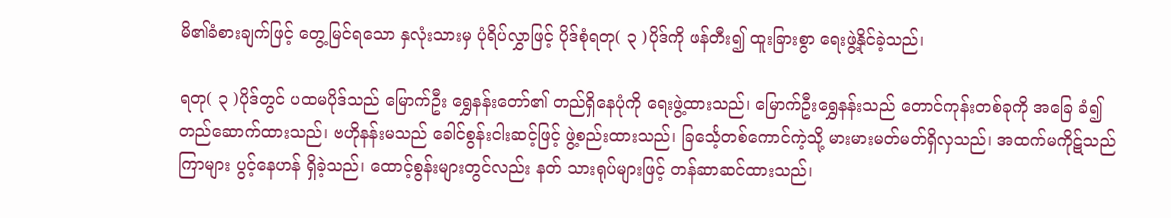မိ၏ခံစားချက်ဖြင့် တွေ့မြင်ရသော နှလုံးသားမှ ပုံရိပ်လွှာဖြင့် ပိုဒ်စုံရတု( ၃ )ပိုဒ်ကို ဖန်တီး၍ ထူးခြားစွာ ရေးဖွဲ့နိုင်ခဲ့သည်၊

ရတု( ၃ )ပိုဒ်တွင် ပထမပိုဒ်သည် မြောက်ဦး ရွှေနန်းတော်၏ တည်ရှိနေပုံကို ရေးဖွဲ့ထားသည်၊ မြောက်ဦးရွှေနန်းသည် တောင်ကုန်းတစ်ခုကို အခြေ ခံ၍ တည်ဆောက်ထားသည်၊ ဗဟိုနန်းမသည် ခေါင်စွန်းငါးဆင့်ဖြင့် ဖွဲ့စည်းထားသည်၊ ခြင်္သေ့တစ်ကောင်ကဲ့သို့ မားမားမတ်မတ်ရှိလှသည်၊ အထက်မကိုဋ်သည် ကြာများ ပွင့်နေဟန် ရှိခဲ့သည်၊ ထောင့်စွန်းများတွင်လည်း နတ် သားရုပ်များဖြင့် တန်ဆာဆင်ထားသည်၊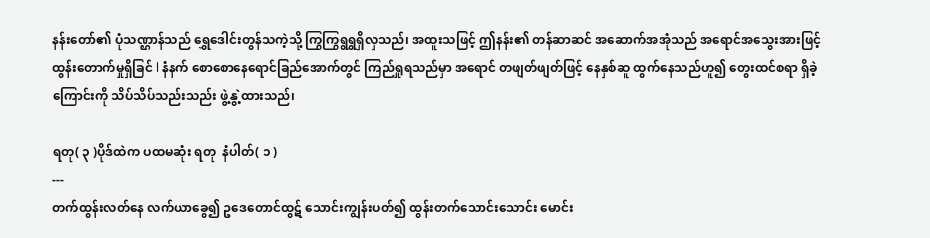နန်းတော်၏ ပုံသဏ္ဌာန်သည် ရွှေဒေါင်းတွန်သကဲ့သို့ ကြွကြွရွရွရှိလှသည်၊ အထူးသဖြင့် ဤနန်း၏ တန်ဆာဆင် အဆောက်အအုံသည် အရောင်အသွေးအားဖြင့် ထွန်းတောက်မှုရှိခြင် l နံနက် စောစောနေရောင်ခြည်အောက်တွင် ကြည်ရှုရသည်မှာ အရောင် တဖျတ်ဖျတ်ဖြင့် နေနှစ်ဆူ ထွက်နေသည်ဟူ၍ တွေးထင်စရာ ရှိခဲ့ကြောင်းကို သိပ်သိပ်သည်းသည်း ဖွဲ့နွဲ့ထားသည်၊

ရတု( ၃ )ပိုဒ်ထဲက ပထမဆုံး ရတု  နံပါတ်( ၁ )
---
တက်ထွန်းလတ်နေ လက်ယာခွေ၍ ဥဒေတောင်ထွဋ် သောင်းကျွန်းပတ်၍ ထွန်းတက်သောင်းသောင်း မောင်း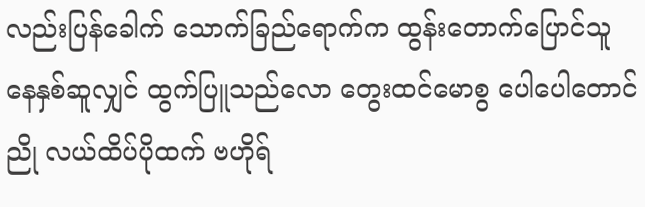လည်းပြန်ခေါက် သောက်ခြည်ရောက်က ထွန်းတောက်ပြောင်သူ နေနှစ်ဆူလျှင် ထွက်ပြူသည်လော တွေးထင်မောစွ ပေါပေါတောင်ညို လယ်ထိပ်ပိုထက် ဗဟိုရ်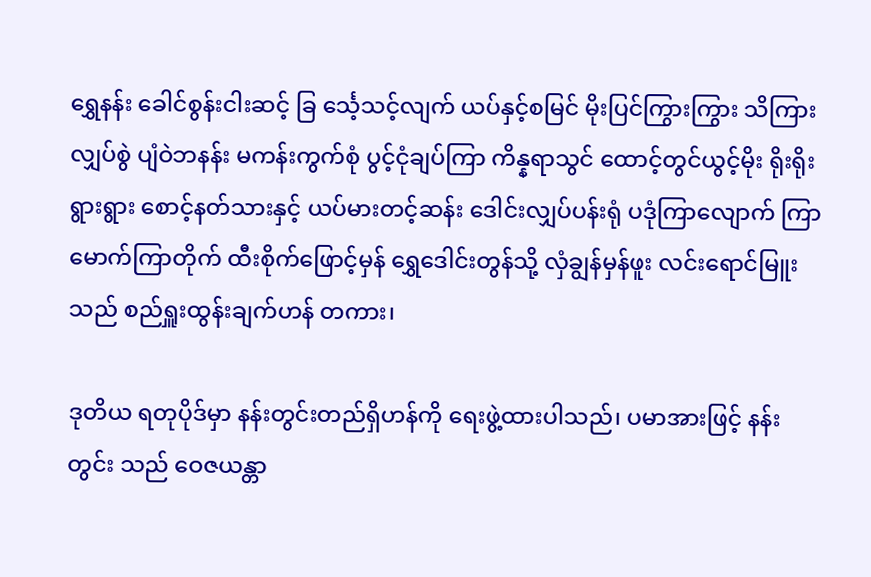ရွှေနန်း ခေါင်စွန်းငါးဆင့် ခြ င်္သေ့သင့်လျက် ယပ်နှင့်စမြင် မိုးပြင်ကြွားကြွား သိကြားလျှပ်စွဲ ပျံဝဲဘနန်း မကန်းကွက်စုံ ပွင့်ငုံချပ်ကြာ ကိန္နရာသွင် ထောင့်တွင်ယွင့်မိုး ရိုးရိုးရွားရွား စောင့်နတ်သားနှင့် ယပ်မားတင့်ဆန်း ဒေါင်းလျှပ်ပန်းရုံ ပဒုံကြာလျောက် ကြာမောက်ကြာတိုက် ထီးစိုက်ဖြောင့်မှန် ရွှေဒေါင်းတွန်သို့ လှံချွန်မှန်ဖူး လင်းရောင်မြူးသည် စည်ရှူးထွန်းချက်ဟန် တကား၊

ဒုတိယ ရတုပိုဒ်မှာ နန်းတွင်းတည်ရှိဟန်ကို ရေးဖွဲ့ထားပါသည်၊ ပမာအားဖြင့် နန်းတွင်း သည် ဝေဇယန္တာ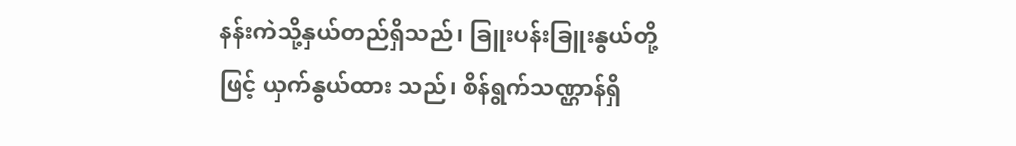နန်းကဲသို့နှယ်တည်ရှိသည်၊ ခြူးပန်းခြူးနွယ်တို့ဖြင့် ယှက်နွယ်ထား သည်၊ စိန်ရွက်သဏ္ဌာန်ရှိ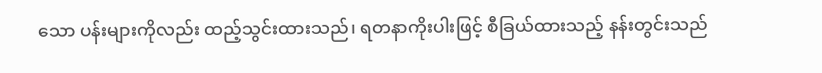သော ပန်းများကိုလည်း ထည့်သွင်းထားသည်၊ ရတနာကိုးပါးဖြင့် စီခြယ်ထားသည့် နန်းတွင်းသည်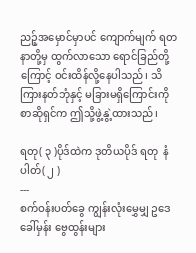ညဉ့်အမှောင်မှာပင် ကျောက်မျက် ရတနာတို့မှ ထွက်လာသော ရောင်ခြည်တို့ကြောင့် ဝင်းထိန်လို့နေပါသည်၊ သိကြားနတ်ဘုံနှင့် မခြားမရှိကြောင်းကို စာဆိုရှင်က ဤသို့ဖွဲ့နွဲ့ထားသည်၊

ရတု( ၃ )ပိုဒ်ထဲက ဒုတိယပိုဒ် ရတု  နံပါတ်( ၂ )
---
စက်ဝန်းပတ်ခွေ ကျွန်းလုံးမွှေမျှ ဥဒေခေါ်မှန်း ဗွေထွန်းများ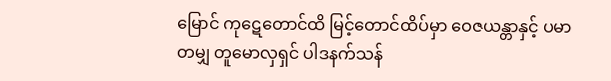မြောင် ကုဋေတောင်ထိ မြင့်တောင်ထိပ်မှာ ဝေဇယန္တာနှင့် ပမာတမျှ တူမောလှရှင် ပါဒနက်သန်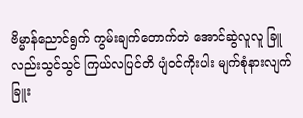ဗိမ္မာန်ညောင်ရွက် ကွမ်းချက်တောက်တဲ အောင်ဆွဲလူလူ ခြူလည်းသွင်သွင် ကြယ်လပြင်တိ ပျံဝင်ကိုးပါး မျက်စုံနားလျက် ခြူး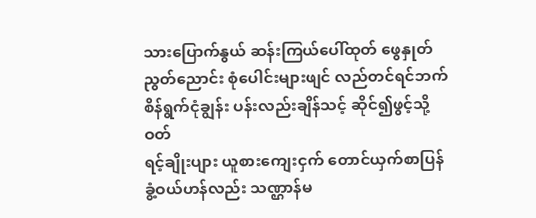သားပြောက်နွယ် ဆန်းကြယ်ပေါ်ထုတ် ဖွေနှုတ်ညွတ်ညောင်း စုံပေါင်းများဖျင် လည်တင်ရင်ဘက် စိန်ရွက်ငုံချွန်း ပန်းလည်းချိန်သင့် ဆိုင်၍ဖွင့်သို့ ဝတ်
ရင့်ချိုးပျား ယူစားကျေးငှက် တောင်ယှက်စာပြန် ခွံ့ဝယ်ဟန်လည်း သဏ္ဌာန်မ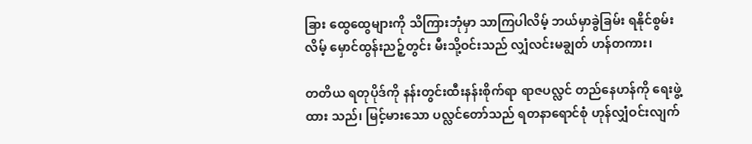ခြား ထွေထွေများကို သိကြားဘုံမှာ သာကြပါလိမ့် ဘယ်မှာခွဲခြမ်း ရနိုင်စွမ်းလိမ့် မှောင်ထွန်းညဉ့်တွင်း မီးသို့ဝင်းသည် လျှံလင်းမချွတ် ဟန်တကား၊

တတိယ ရတုပိုဒ်ကို နန်းတွင်းထီးနန်းစိုက်ရာ ရာဇပလ္လင် တည်နေဟန်ကို ရေးဖွဲ့ထား သည်၊ မြင့်မားသော ပလ္လင်တော်သည် ရတနာရောင်စုံ ဟုန်လျှံဝင်းလျက်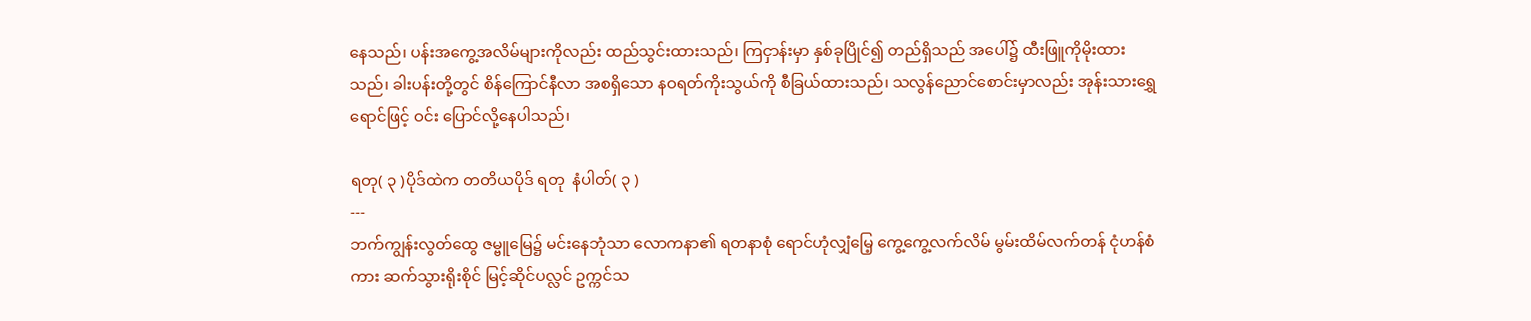နေသည်၊ ပန်းအကွေ့အလိမ်များကိုလည်း ထည်သွင်းထားသည်၊ ကြငှာန်းမှာ နှစ်ခုပြိုင်၍ တည်ရှိသည် အပေါ်၌ ထီးဖြူကိုမိုးထားသည်၊ ခါးပန်းတို့တွင် စိန်ကြောင်နီလာ အစရှိသော နဝရတ်ကိုးသွယ်ကို စီခြယ်ထားသည်၊ သလွန်ညောင်စောင်းမှာလည်း အုန်းသားရွှေရောင်ဖြင့် ဝင်း ပြောင်လို့နေပါသည်၊

ရတု( ၃ )ပိုဒ်ထဲက တတိယပိုဒ် ရတု  နံပါတ်( ၃ )
---
ဘက်ကျွန်းလွတ်ထွေ ဇမ္ဗူမြေ၌ မင်းနေဘုံသာ လောကနာ၏ ရတနာစုံ ရောင်ဟုံလျှံမြေ့ ကွေ့ကွေ့လက်လိမ် မွမ်းထိမ်လက်တန် ငုံဟန်စံကား ဆက်သွားရိုးစိုင် မြင့်ဆိုင်ပလ္လင် ဥက္ကင်သ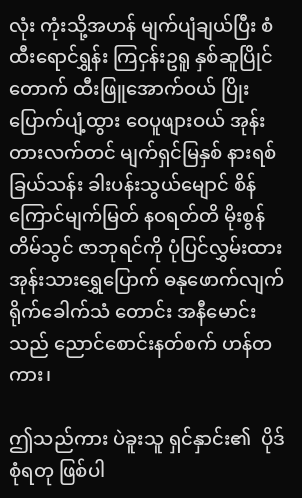လုံး ကုံးသို့အဟန် မျက်ပျံချယ်ပြီး စံထီးရောင်ရွှန်း ကြငှန်းဥရူ နှစ်ဆူပြိုင်တောက် ထီးဖြူအောက်ဝယ် ပြိုးပြောက်ပျံ့ထွား ဝေပူဖျားဝယ် အုန်းတားလက်တင် မျက်ရှင်မြနှစ် နားရစ်ခြယ်သန်း ခါးပန်းသွယ်မျောင် စိန်ကြောင်မျက်မြတ် နဝရတ်တိ မိုးစွန်တိမ်သွင် ဇာဘုရင်ကို ပုံပြင်လွှမ်းထား အုန်းသားရွှေပြောက် ဓနုဖောက်လျက် ရိုက်ခေါက်သံ တောင်း အနီမောင်းသည် ညောင်စောင်းနတ်စက် ဟန်တကား၊

ဤသည်ကား ပဲခူးသူ ရှင်နှာင်း၏  ပိုဒ်စုံရတု ဖြစ်ပါ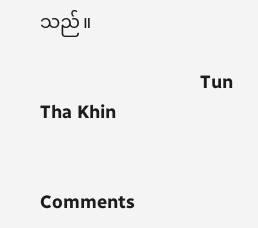သည်။

                                Tun Tha Khin


Comments